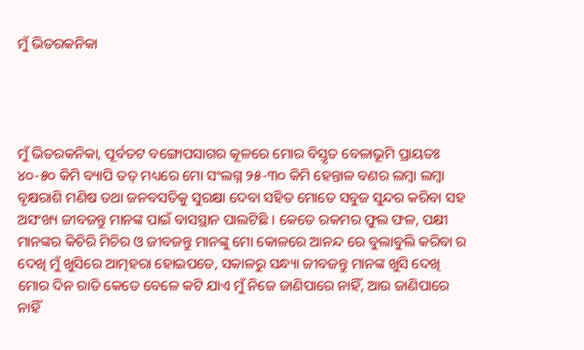ମୁଁ ଭିତରକନିକା




ମୁଁ ଭିତରକନିକା, ପୂର୍ବତଟ ବଙ୍ଗୋପସାଗର କୂଳରେ ମୋର ବିସ୍ତୃତ ବେଳାଭୂମି ପ୍ରାୟତଃ ୪୦-୫୦ କିମି ବ୍ୟାପି ତତ୍ ମଧ୍ୟରେ ମୋ ସଂଲଗ୍ନ ୨୫-୩୦ କିମି ହେନ୍ତାଳ ବଣର ଲମ୍ବା ଲମ୍ବା ବୃକ୍ଷରାଶି ମଣିଷ ତଥା ଜନବସତିକୁ ସୁରକ୍ଷା ଦେବା ସହିତ ମୋତେ ସବୁଜ ସୁନ୍ଦର କରିବା ସହ ଅସଂଖ୍ୟ ଜୀବଜନ୍ତୁ ମାନଙ୍କ ପାଇଁ ବାସସ୍ଥାନ ପାଲଟିଛି । କେତେ ରକମର ଫୁଲ ଫଳ, ପକ୍ଷୀ ମାନଙ୍କର କିଚିରି ମିଚିର ଓ ଜୀବଜନ୍ତୁ ମାନଙ୍କୁ ମୋ କୋଳରେ ଆନନ୍ଦ ରେ ବୁଲାବୁଲି କରିବା ର ଦେଖି ମୁଁ ଖୁସିରେ ଆତ୍ମହରା ହୋଇପଡେ, ସକାଳରୁ ସନ୍ଧ୍ୟା ଜୀବଜନ୍ତୁ ମାନଙ୍କ ଖୁସି ଦେଖି ମୋର ଦିନ ରାତି କେତେ ବେଳେ କଟି ଯାଏ ମୁଁ ନିଜେ ଜାଣିପାରେ ନାହିଁ, ଆଉ ଜାଣିପାରେ ନାହିଁ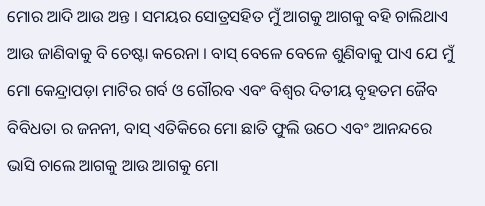ମୋର ଆଦି ଆଉ ଅନ୍ତ । ସମୟର ସୋତ୍ରସହିତ ମୁଁ ଆଗକୁ ଆଗକୁ ବହି ଚାଲିଥାଏ ଆଉ ଜାଣିବାକୁ ବି ଚେଷ୍ଟା କରେନା । ବାସ୍ ବେଳେ ବେଳେ ଶୁଣିବାକୁ ପାଏ ଯେ ମୁଁ ମୋ କେନ୍ଦ୍ରାପଡ଼ା ମାଟିର ଗର୍ବ ଓ ଗୌରବ ଏବଂ ବିଶ୍ବର ଦିତୀୟ ବୃହତମ ଜୈବ ବିବିଧତା ର ଜନନୀ, ବାସ୍ ଏତିକିରେ ମୋ ଛାତି ଫୁଲି ଉଠେ ଏବଂ ଆନନ୍ଦରେ ଭାସି ଚାଲେ ଆଗକୁ ଆଉ ଆଗକୁ ମୋ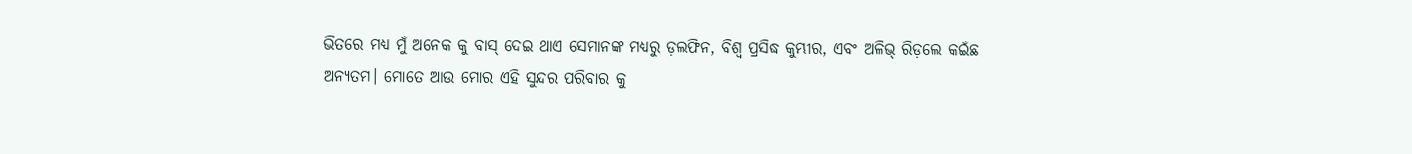ଭିତରେ ମଧ୍ୟ ମୁଁ ଅନେକ କୁ ବାସ୍ ଦେଇ ଥାଏ ସେମାନଙ୍କ ମଧ୍ୟରୁ ଡ଼ଲଫିନ, ବିଶ୍ଵ ପ୍ରସିଦ୍ଧ କୁମ୍ଭୀର, ଏବଂ ଅଳିଭ୍ ରିଡ଼ଲେ କଇଁଛ ଅନ୍ୟତମ। ମୋତେ ଆଉ ମୋର ଏହି ସୁନ୍ଦର ପରିବାର କୁ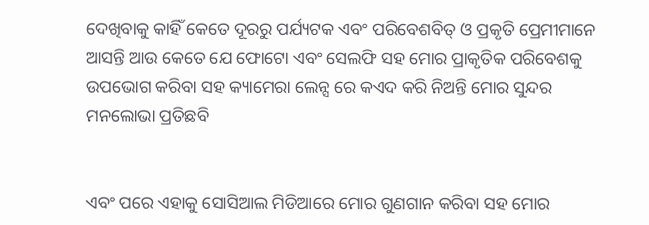ଦେଖିବାକୁ କାହିଁ କେତେ ଦୂରରୁ ପର୍ଯ୍ୟଟକ ଏବଂ ପରିବେଶବିତ୍ ଓ ପ୍ରକୃତି ପ୍ରେମୀମାନେ ଆସନ୍ତି ଆଉ କେତେ ଯେ ଫୋଟୋ ଏବଂ ସେଲଫି ସହ ମୋର ପ୍ରାକୃତିକ ପରିବେଶକୁ ଉପଭୋଗ କରିବା ସହ କ୍ୟାମେରା ଲେନ୍ସ ରେ କଏଦ କରି ନିଅନ୍ତି ମୋର ସୁନ୍ଦର ମନଲୋଭା ପ୍ରତିଛବି


ଏବଂ ପରେ ଏହାକୁ ସୋସିଆଲ ମିଡିଆରେ ମୋର ଗୁଣଗାନ କରିବା ସହ ମୋର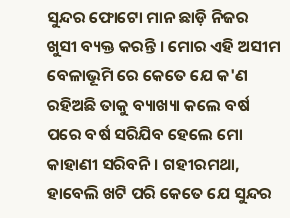ସୁନ୍ଦର ଫୋଟୋ ମାନ ଛାଡ଼ି ନିଜର ଖୁସୀ ବ୍ୟକ୍ତ କରନ୍ତି । ମୋର ଏହି ଅସୀମ ବେଳାଭୂମି ରେ କେତେ ଯେ କ'ଣ ରହିଅଛି ତାକୁ ବ୍ୟାଖ୍ୟା କଲେ ବର୍ଷ ପରେ ବର୍ଷ ସରିଯିବ ହେଲେ ମୋ କାହାଣୀ ସରିବନି । ଗହୀରମଥା, ହାବେଲି ଖଟି ପରି କେତେ ଯେ ସୁନ୍ଦର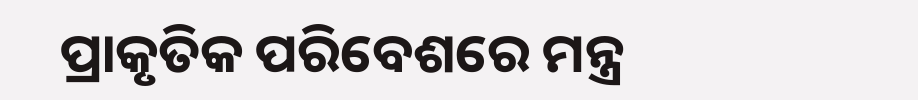ପ୍ରାକୃତିକ ପରିବେଶରେ ମନ୍ତ୍ର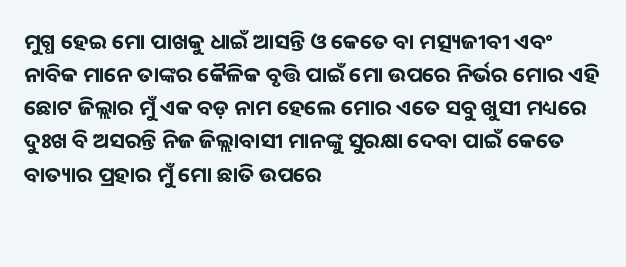ମୁଗ୍ଧ ହେଇ ମୋ ପାଖକୁ ଧାଇଁ ଆସନ୍ତି ଓ କେତେ ବା ମତ୍ସ୍ୟଜୀବୀ ଏବଂ ନାବିକ ମାନେ ତାଙ୍କର କୈଳିକ ବୃତ୍ତି ପାଇଁ ମୋ ଉପରେ ନିର୍ଭର ମୋର ଏହି ଛୋଟ ଜିଲ୍ଲାର ମୁଁ ଏକ ବଡ଼ ନାମ ହେଲେ ମୋର ଏତେ ସବୁ ଖୁସୀ ମଧ୍ୟରେ ଦୁଃଖ ବି ଅସରନ୍ତି ନିଜ ଜିଲ୍ଲାବାସୀ ମାନଙ୍କୁ ସୁରକ୍ଷା ଦେବା ପାଇଁ କେତେ ବାତ୍ୟାର ପ୍ରହାର ମୁଁ ମୋ ଛାତି ଉପରେ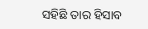ସହିଛି ତାର ହିସାବ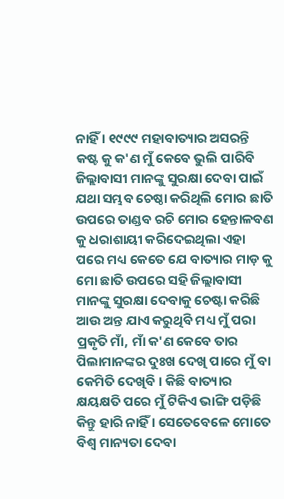ନାହିଁ । ୧୯୯୯ ମହାବାତ୍ୟାର ଅସରନ୍ତି କଷ୍ଟ କୁ କ'ଣ ମୁଁ କେବେ ଭୁଲି ପାରିବି ଜିଲ୍ଲାବାସୀ ମାନଙ୍କୁ ସୁରକ୍ଷା ଦେବା ପାଇଁ ଯଥା ସମ୍ଭବ ଚେଷ୍ଠା କରିଥିଲି ମୋର ଛାତି ଉପରେ ତାଣ୍ଡବ ରଚି ମୋର ହେନ୍ତାଳବଣ କୁ ଧରାଶାୟୀ କରିଦେଇଥିଲା ଏହା ପରେ ମଧ୍ୟ କେତେ ଯେ ବାତ୍ୟାର ମାଡ଼ କୁ ମୋ ଛାତି ଉପରେ ସହି ଜିଲ୍ଲାବାସୀ ମାନଙ୍କୁ ସୁରକ୍ଷା ଦେବାକୁ ଚେଷ୍ଟା କରିଛି ଆଉ ଅନ୍ତ ଯାଏ କରୁଥିବି ମଧ୍ୟ ମୁଁ ପରା ପ୍ରକୃତି ମାଁ, ମାଁ କ'ଣ କେବେ ତାର ପିଲାମାନଙ୍କର ଦୁଃଖ ଦେଖି ପାରେ ମୁଁ ବା କେମିତି ଦେଖିବି । କିଛି ବାତ୍ୟାର କ୍ଷୟକ୍ଷତି ପରେ ମୁଁ ଟିକିଏ ଭାଙ୍ଗି ପଡ଼ିଛି କିନ୍ତୁ ହାରି ନାହିଁ । ସେତେବେଳେ ମୋତେ ବିଶ୍ଵ ମାନ୍ୟତା ଦେବା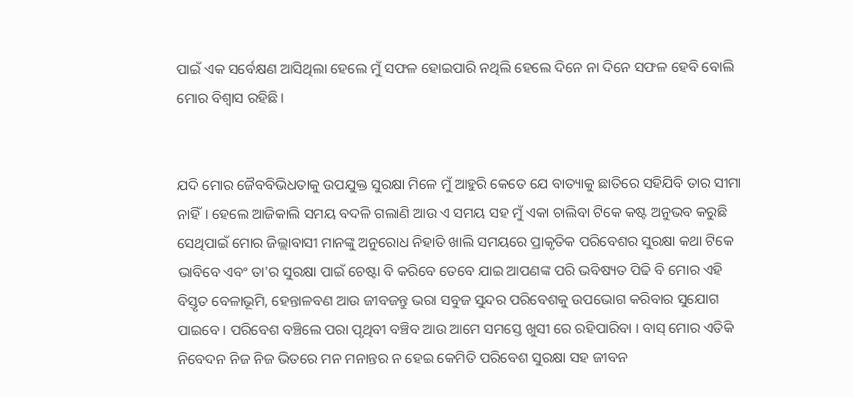ପାଇଁ ଏକ ସର୍ବେକ୍ଷଣ ଆସିଥିଲା ହେଲେ ମୁଁ ସଫଳ ହୋଇପାରି ନଥିଲି ହେଲେ ଦିନେ ନା ଦିନେ ସଫଳ ହେବି ବୋଲି ମୋର ବିଶ୍ବାସ ରହିଛି।


ଯଦି ମୋର ଜୈବବିଭିଧତାକୁ ଉପଯୁକ୍ତ ସୁରକ୍ଷା ମିଳେ ମୁଁ ଆହୁରି କେତେ ଯେ ବାତ୍ୟାକୁ ଛାତିରେ ସହିଯିବି ତାର ସୀମା ନାହିଁ। ହେଲେ ଆଜିକାଲି ସମୟ ବଦଳି ଗଲାଣି ଆଉ ଏ ସମୟ ସହ ମୁଁ ଏକା ଚାଲିବା ଟିକେ କଷ୍ଟ ଅନୁଭବ କରୁଛି ସେଥିପାଇଁ ମୋର ଜିଲ୍ଲାବାସୀ ମାନଙ୍କୁ ଅନୁରୋଧ ନିହାତି ଖାଲି ସମୟରେ ପ୍ରାକୃତିକ ପରିବେଶର ସୁରକ୍ଷା କଥା ଟିକେ ଭାବିବେ ଏବଂ ତା'ର ସୁରକ୍ଷା ପାଇଁ ଚେଷ୍ଟା ବି କରିବେ ତେବେ ଯାଇ ଆପଣଙ୍କ ପରି ଭବିଷ୍ୟତ ପିଢି ବି ମୋର ଏହି ବିସ୍ତୃତ ବେଳାଭୂମି, ହେନ୍ତାଳବଣ ଆଉ ଜୀବଜନ୍ତୁ ଭରା ସବୁଜ ସୁନ୍ଦର ପରିବେଶକୁ ଉପଭୋଗ କରିବାର ସୁଯୋଗ ପାଇବେ । ପରିବେଶ ବଞ୍ଚିଲେ ପରା ପୃଥିବୀ ବଞ୍ଚିବ ଆଉ ଆମେ ସମସ୍ତେ ଖୁସୀ ରେ ରହିପାରିବା । ବାସ୍ ମୋର ଏତିକି ନିବେଦନ ନିଜ ନିଜ ଭିତରେ ମନ ମନାନ୍ତର ନ ହେଇ କେମିତି ପରିବେଶ ସୁରକ୍ଷା ସହ ଜୀବନ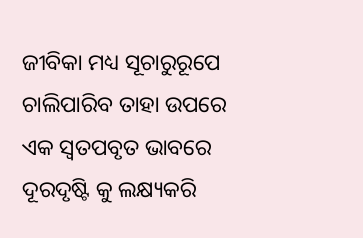ଜୀବିକା ମଧ୍ୟ ସୂଚାରୁରୂପେ ଚାଲିପାରିବ ତାହା ଉପରେ ଏକ ସ୍ବତପବୃତ ଭାବରେ ଦୂରଦୃଷ୍ଟି କୁ ଲକ୍ଷ୍ୟକରି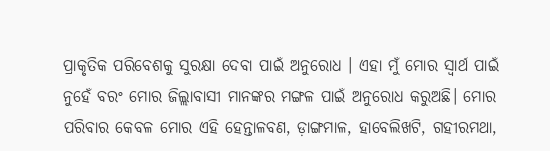ପ୍ରାକୃତିକ ପରିବେଶକୁ ସୁରକ୍ଷା ଦେବା ପାଇଁ ଅନୁରୋଧ । ଏହା ମୁଁ ମୋର ସ୍ବାର୍ଥ ପାଇଁ ନୁହେଁ ବରଂ ମୋର ଜିଲ୍ଲାବାସୀ ମାନଙ୍କର ମଙ୍ଗଳ ପାଇଁ ଅନୁରୋଧ କରୁଅଛି। ମୋର ପରିବାର କେବଳ ମୋର ଏହି ହେନ୍ତାଳବଣ, ଡ଼ାଙ୍ଗମାଳ, ହାବେଲିଖଟି, ଗହୀରମଥା,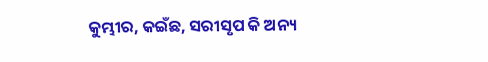କୁମ୍ଭୀର, କଇଁଛ, ସରୀସୃପ କି ଅନ୍ୟ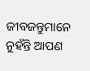ଜୀବଜନ୍ତୁମାନେ ନୁହଁନ୍ତି ଆପଣ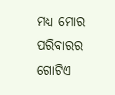ମଧ୍ୟ ମୋର ପରିବାରର ଗୋଟିଏ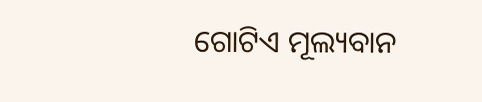ଗୋଟିଏ ମୂଲ୍ୟବାନ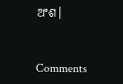ଅଂଶ।


Comments